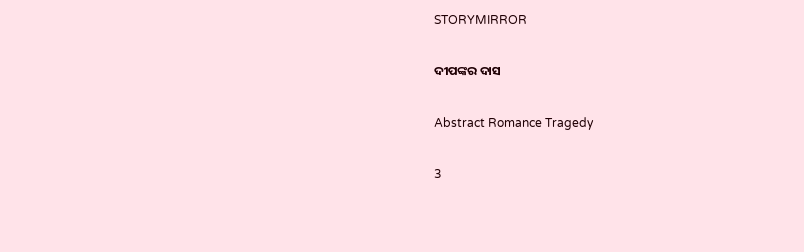STORYMIRROR

ଦୀପଙ୍କର ଦାସ

Abstract Romance Tragedy

3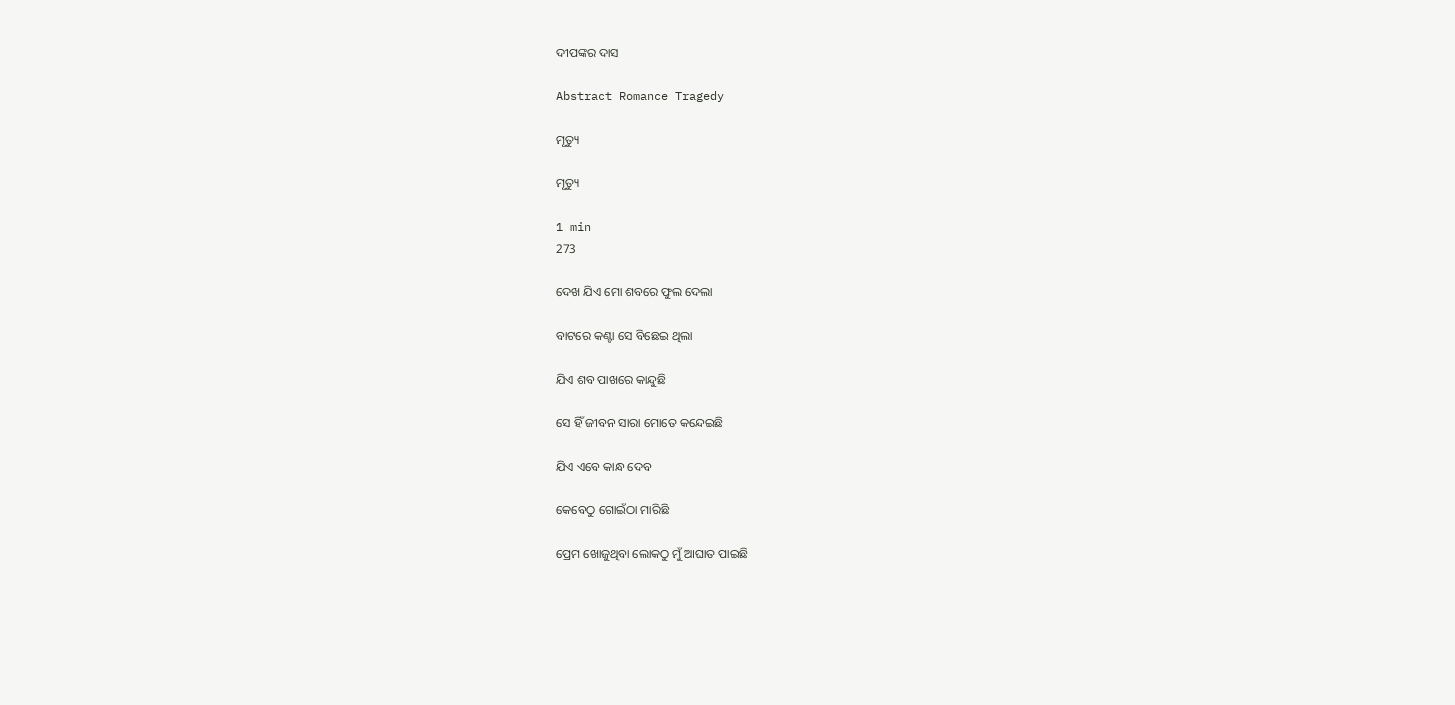ଦୀପଙ୍କର ଦାସ

Abstract Romance Tragedy

ମୃତ୍ୟୁ

ମୃତ୍ୟୁ

1 min
273

ଦେଖ ଯିଏ ମୋ ଶବରେ ଫୁଲ ଦେଲା

ବାଟରେ କଣ୍ଟା ସେ ବିଛେଇ ଥିଲା

ଯିଏ ଶବ ପାଖରେ କାନ୍ଦୁଛି

ସେ ହିଁ ଜୀବନ ସାରା ମୋତେ କନ୍ଦେଇଛି

ଯିଏ ଏବେ କାନ୍ଧ ଦେବ

କେବେଠୁ ଗୋଇଁଠା ମାରିଛି

ପ୍ରେମ ଖୋଜୁଥିବା ଲୋକଠୁ ମୁଁ ଆଘାତ ପାଇଛି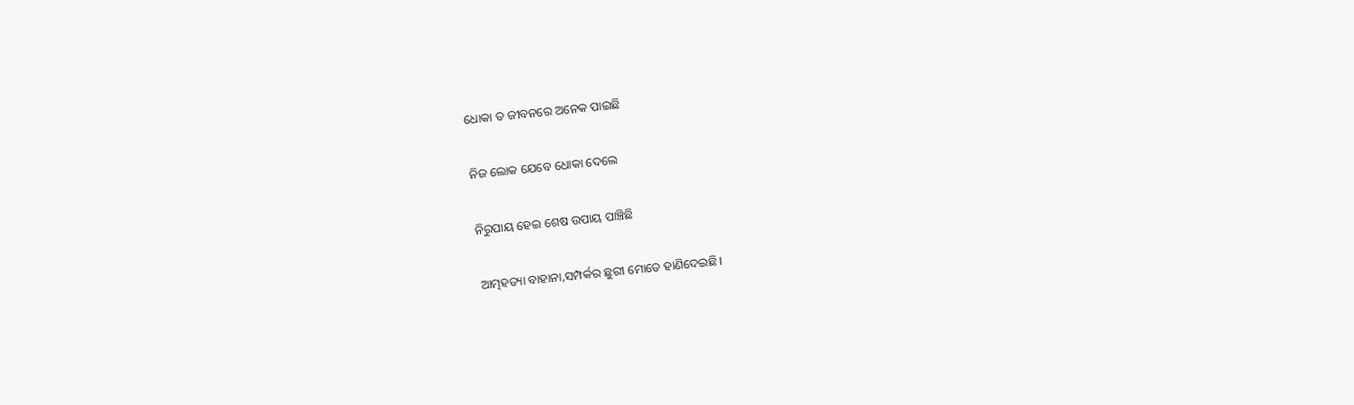ଧୋକା ତ ଜୀବନରେ ଅନେକ ପାଇଛି

ନିଜ ଲୋକ ଯେବେ ଧୋକା ଦେଲେ

ନିରୁପାୟ ହେଇ ଶେଷ ଉପାୟ ପାଞ୍ଚିଛି

ଆତ୍ମହତ୍ୟା ବାହାନା,ସମ୍ପର୍କର ଛୁରୀ ମୋତେ ହାଣିଦେଇଛି।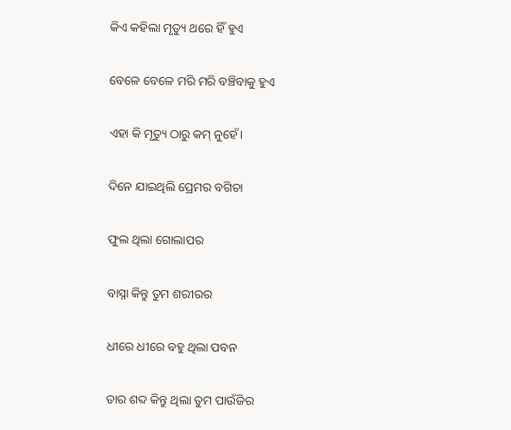କିଏ କହିଲା ମୃତ୍ୟୁ ଥରେ ହିଁ ହୁଏ

ବେଳେ ବେଳେ ମରି ମରି ବଞ୍ଚିବାକୁ ହୁଏ

ଏହା କି ମୃତ୍ୟୁ ଠାରୁ କମ୍ ନୁହେଁ।

ଦିନେ ଯାଇଥିଲି ପ୍ରେମର ବଗିଚା

ଫୁଲ ଥିଲା ଗୋଲାପର

ବାସ୍ନା କିନ୍ତୁ ତୁମ ଶରୀରର

ଧୀରେ ଧୀରେ ବହୁ ଥିଲା ପବନ

ତାର ଶବ୍ଦ କିନ୍ତୁ ଥିଲା ତୁମ ପାଉଁଜିର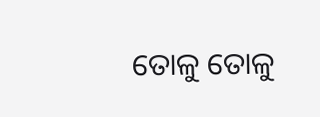ତୋଳୁ ତୋଳୁ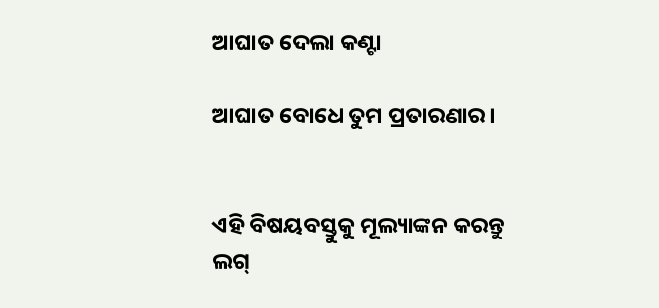ଆଘାତ ଦେଲା କଣ୍ଟା

ଆଘାତ ବୋଧେ ତୁମ ପ୍ରତାରଣାର।


ଏହି ବିଷୟବସ୍ତୁକୁ ମୂଲ୍ୟାଙ୍କନ କରନ୍ତୁ
ଲଗ୍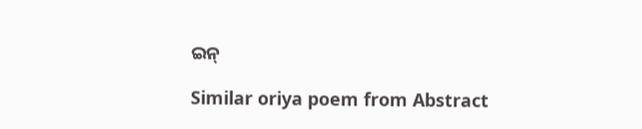ଇନ୍

Similar oriya poem from Abstract